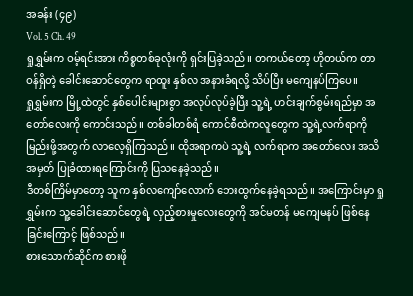အခန်း (၄၉)
Vol. 5 Ch. 49
ရှုရွှမ်းက ဝမ့်ရင်းအား ကိစ္စတစ်ခုလုံးကို ရှင်းပြခဲ့သည်။ တကယ်တော့ ဟိုတယ်က တာဝန်ရှိတဲ့ ခေါင်းဆောင်တွေက ရာထူး နှစ်လ အနားခံရလို့ သိပ်ပြီး မကျေနပ်ကြပေ။
ရှုရွှမ်းက မြို့ထဲတွင် နှစ်ပေါင်းများစွာ အလုပ်လုပ်ခဲ့ပြီး သူ့ရဲ့ ဟင်းချက်စွမ်းရည်မှာ အတော်လေးကို ကောင်းသည်။ တစ်ခါတစ်ရံ ကောင်စီထဲကလူတွေက သူ့ရဲ့လက်ရာကို မြည်းဖို့အတွက် လာလေ့ရှိကြသည်။ ထိုအရာကပဲ သူ့ရဲ့ လက်ရာက အတော်လေး အသိအမှတ် ပြုခံထားရကြောင်းကို ပြသနေခဲ့သည်။
ဒီတစ်ကြိမ်မှာတော့ သူက နှစ်လကျော်လောက် ဘေးထွက်နေခဲ့ရသည်။ အကြောင်းမှာ ရှုရွှမ်းက သူ့ခေါင်းဆောင်တွေရဲ့ လှည့်စားမှုလေးတွေကို အင်မတန် မကျေမနပ် ဖြစ်နေခြင်းကြောင့် ဖြစ်သည်။
စားသောက်ဆိုင်က စားဖို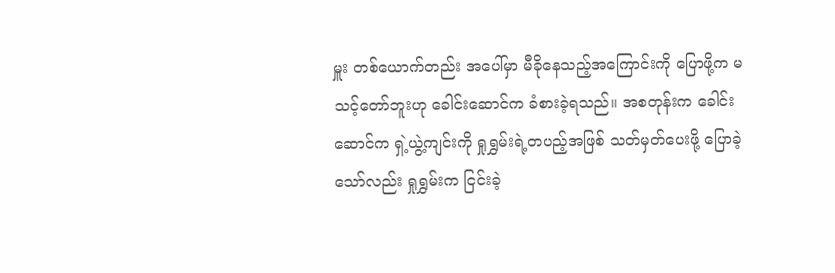မှူး တစ်ယောက်တည်း အပေါ်မှာ မီခိုနေသည့်အကြောင်းကို ပြောဖို့က မသင့်တော်ဘူးဟု ခေါင်းဆောင်က ခံစားခဲ့ရသည်။ အစတုန်းက ခေါင်းဆောင်က ရှဲ့ယွဲ့ကျင်းကို ရှုရွှမ်းရဲ့တပည့်အဖြစ် သတ်မှတ်ပေးဖို့ ပြောခဲ့သော်လည်း ရှုရွှမ်းက ငြင်းခဲ့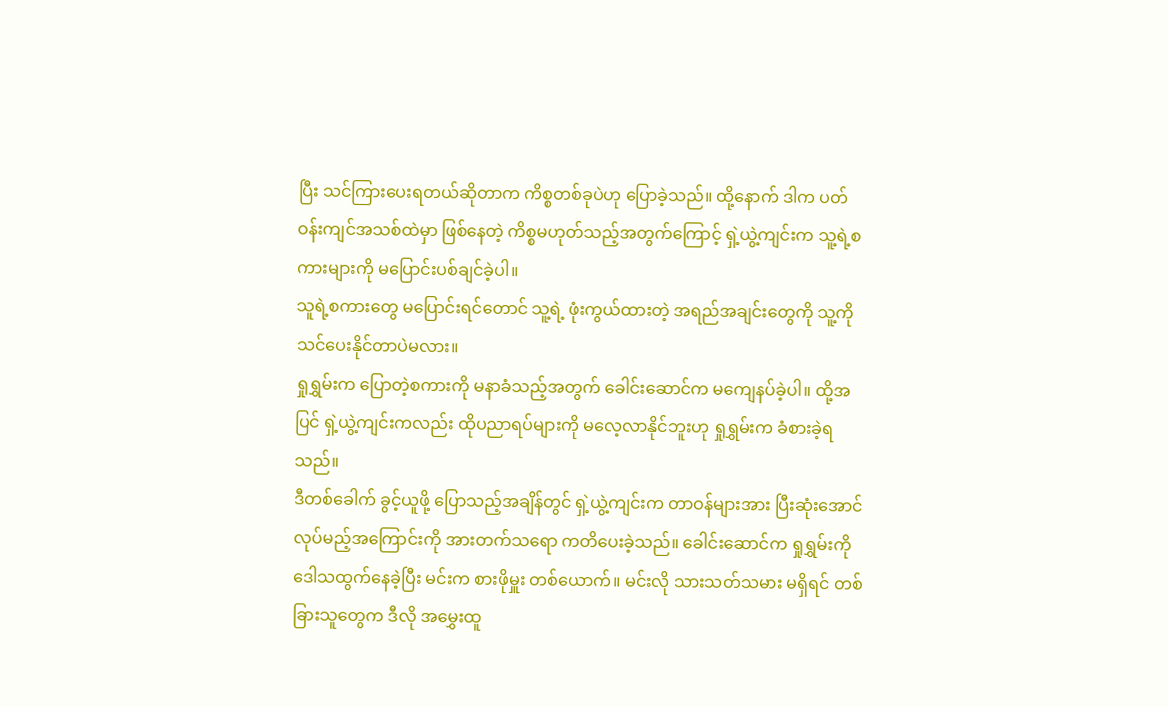ပြီး သင်ကြားပေးရတယ်ဆိုတာက ကိစ္စတစ်ခုပဲဟု ပြောခဲ့သည်။ ထို့နောက် ဒါက ပတ်ဝန်းကျင်အသစ်ထဲမှာ ဖြစ်နေတဲ့ ကိစ္စမဟုတ်သည့်အတွက်ကြောင့် ရှဲ့ယွဲ့ကျင်းက သူ့ရဲ့စကားများကို မပြောင်းပစ်ချင်ခဲ့ပါ။
သူရဲ့စကားတွေ မပြောင်းရင်တောင် သူ့ရဲ့ ဖုံးကွယ်ထားတဲ့ အရည်အချင်းတွေကို သူ့ကို သင်ပေးနိုင်တာပဲမလား။
ရှုရွှမ်းက ပြောတဲ့စကားကို မနာခံသည့်အတွက် ခေါင်းဆောင်က မကျေနပ်ခဲ့ပါ။ ထို့အပြင် ရှဲ့ယွဲ့ကျင်းကလည်း ထိုပညာရပ်များကို မလေ့လာနိုင်ဘူးဟု ရှုရွှမ်းက ခံစားခဲ့ရသည်။
ဒီတစ်ခေါက် ခွင့်ယူဖို့ ပြောသည့်အချိန်တွင် ရှဲ့ယွဲ့ကျင်းက တာဝန်များအား ပြီးဆုံးအောင် လုပ်မည့်အကြောင်းကို အားတက်သရော ကတိပေးခဲ့သည်။ ခေါင်းဆောင်က ရှုရွှမ်းကို ဒေါသထွက်နေခဲ့ပြီး မင်းက စားဖိုမှူး တစ်ယောက်။ မင်းလို သားသတ်သမား မရှိရင် တစ်ခြားသူတွေက ဒီလို အမွှေးထူ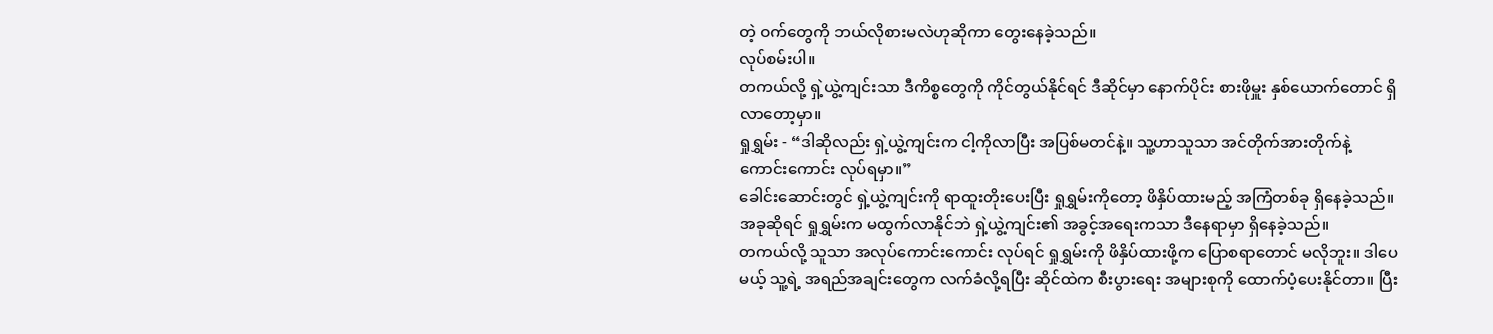တဲ့ ဝက်တွေကို ဘယ်လိုစားမလဲဟုဆိုကာ တွေးနေခဲ့သည်။
လုပ်စမ်းပါ။
တကယ်လို့ ရှဲ့ယွဲ့ကျင်းသာ ဒီကိစ္စတွေကို ကိုင်တွယ်နိုင်ရင် ဒီဆိုင်မှာ နောက်ပိုင်း စားဖိုမှူး နှစ်ယောက်တောင် ရှိလာတော့မှာ။
ရှုရွှမ်း - “ဒါဆိုလည်း ရှဲ့ယွဲ့ကျင်းက ငါ့ကိုလာပြီး အပြစ်မတင်နဲ့။ သူ့ဟာသူသာ အင်တိုက်အားတိုက်နဲ့ ကောင်းကောင်း လုပ်ရမှာ။”
ခေါင်းဆောင်းတွင် ရှဲ့ယွဲ့ကျင်းကို ရာထူးတိုးပေးပြီး ရှုရွှမ်းကိုတော့ ဖိနှိပ်ထားမည့် အကြံတစ်ခု ရှိနေခဲ့သည်။ အခုဆိုရင် ရှုရွှမ်းက မထွက်လာနိုင်ဘဲ ရှဲ့ယွဲ့ကျင်း၏ အခွင့်အရေးကသာ ဒီနေရာမှာ ရှိနေခဲ့သည်။
တကယ်လို့ သူသာ အလုပ်ကောင်းကောင်း လုပ်ရင် ရှုရွှမ်းကို ဖိနှိပ်ထားဖို့က ပြောစရာတောင် မလိုဘူး။ ဒါပေမယ့် သူ့ရဲ့ အရည်အချင်းတွေက လက်ခံလို့ရပြီး ဆိုင်ထဲက စီးပွားရေး အများစုကို ထောက်ပံ့ပေးနိုင်တာ။ ပြီး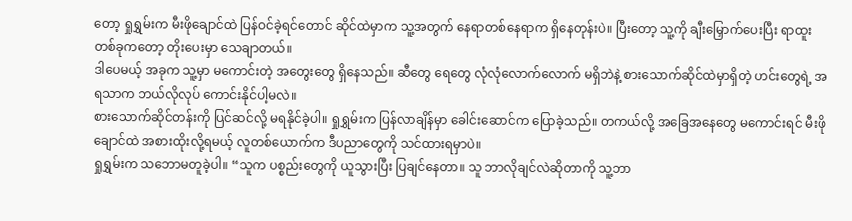တော့ ရှုရွှမ်းက မီးဖိုချောင်ထဲ ပြန်ဝင်ခဲ့ရင်တောင် ဆိုင်ထဲမှာက သူ့အတွက် နေရာတစ်နေရာက ရှိနေတုန်းပဲ။ ပြီးတော့ သူ့ကို ချီးမြှောက်ပေးပြီး ရာထူး တစ်ခုကတော့ တိုးပေးမှာ သေချာတယ်။
ဒါပေမယ့် အခုက သူ့မှာ မကောင်းတဲ့ အတွေးတွေ ရှိနေသည်။ ဆီတွေ ရေတွေ လုံလုံလောက်လောက် မရှိဘဲနဲ့ စားသောက်ဆိုင်ထဲမှာရှိတဲ့ ဟင်းတွေရဲ့ အရသာက ဘယ်လိုလုပ် ကောင်းနိုင်ပါ့မလဲ။
စားသောက်ဆိုင်တန်းကို ပြင်ဆင်လို့ မရနိုင်ခဲ့ပါ။ ရှုရွှမ်းက ပြန်လာချိန်မှာ ခေါင်းဆောင်က ပြောခဲ့သည်။ တကယ်လို့ အခြေအနေတွေ မကောင်းရင် မီးဖိုချောင်ထဲ အစားထိုးလို့ရမယ့် လူတစ်ယောက်က ဒီပညာတွေကို သင်ထားရမှာပဲ။
ရှုရွှမ်းက သဘောမတူခဲ့ပါ။ “သူက ပစ္စည်းတွေကို ယူသွားပြီး ပြချင်နေတာ။ သူ ဘာလိုချင်လဲဆိုတာကို သူ့ဘာ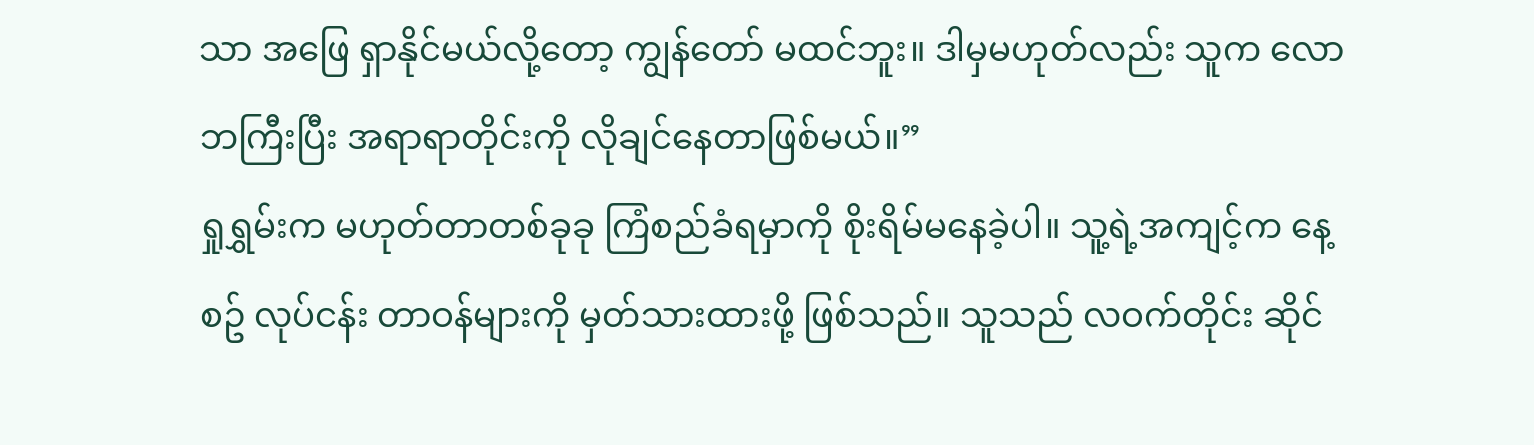သာ အဖြေ ရှာနိုင်မယ်လို့တော့ ကျွန်တော် မထင်ဘူး။ ဒါမှမဟုတ်လည်း သူက လောဘကြီးပြီး အရာရာတိုင်းကို လိုချင်နေတာဖြစ်မယ်။”
ရှုရွှမ်းက မဟုတ်တာတစ်ခုခု ကြံစည်ခံရမှာကို စိုးရိမ်မနေခဲ့ပါ။ သူ့ရဲ့အကျင့်က နေ့စဥ် လုပ်ငန်း တာဝန်များကို မှတ်သားထားဖို့ ဖြစ်သည်။ သူသည် လဝက်တိုင်း ဆိုင်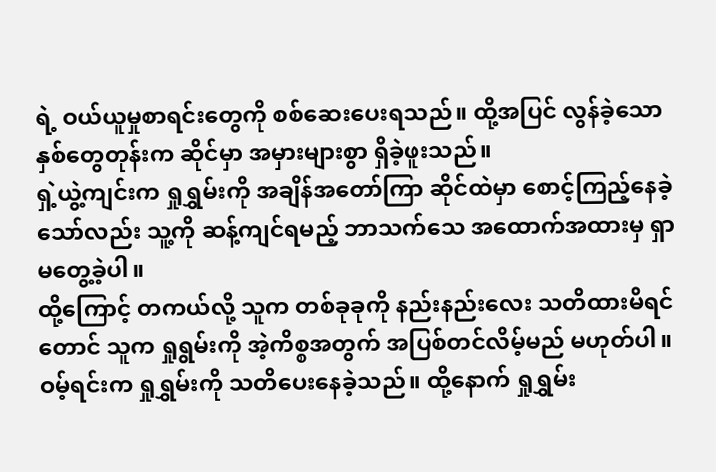ရဲ့ ဝယ်ယူမှုစာရင်းတွေကို စစ်ဆေးပေးရသည်။ ထို့အပြင် လွန်ခဲ့သော နှစ်တွေတုန်းက ဆိုင်မှာ အမှားများစွာ ရှိခဲ့ဖူးသည်။
ရှဲ့ယွဲ့ကျင်းက ရှုရွှမ်းကို အချိန်အတော်ကြာ ဆိုင်ထဲမှာ စောင့်ကြည့်နေခဲ့သော်လည်း သူ့ကို ဆန့်ကျင်ရမည့် ဘာသက်သေ အထောက်အထားမှ ရှာမတွေ့ခဲ့ပါ။
ထို့ကြောင့် တကယ်လို့ သူက တစ်ခုခုကို နည်းနည်းလေး သတိထားမိရင်တောင် သူက ရှုရွမ်းကို အဲ့ကိစ္စအတွက် အပြစ်တင်လိမ့်မည် မဟုတ်ပါ။
ဝမ့်ရင်းက ရှုရွှမ်းကို သတိပေးနေခဲ့သည်။ ထို့နောက် ရှုရွှမ်း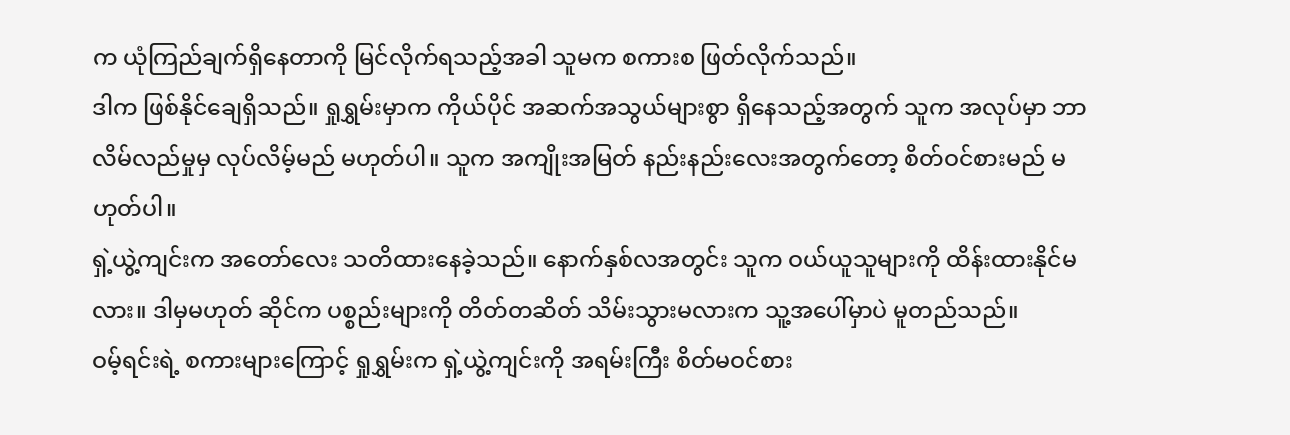က ယုံကြည်ချက်ရှိနေတာကို မြင်လိုက်ရသည့်အခါ သူမက စကားစ ဖြတ်လိုက်သည်။
ဒါက ဖြစ်နိုင်ချေရှိသည်။ ရှုရွှမ်းမှာက ကိုယ်ပိုင် အဆက်အသွယ်များစွာ ရှိနေသည့်အတွက် သူက အလုပ်မှာ ဘာလိမ်လည်မှုမှ လုပ်လိမ့်မည် မဟုတ်ပါ။ သူက အကျိုးအမြတ် နည်းနည်းလေးအတွက်တော့ စိတ်ဝင်စားမည် မဟုတ်ပါ။
ရှဲ့ယွဲ့ကျင်းက အတော်လေး သတိထားနေခဲ့သည်။ နောက်နှစ်လအတွင်း သူက ဝယ်ယူသူများကို ထိန်းထားနိုင်မလား။ ဒါမှမဟုတ် ဆိုင်က ပစ္စည်းများကို တိတ်တဆိတ် သိမ်းသွားမလားက သူ့အပေါ်မှာပဲ မူတည်သည်။
ဝမ့်ရင်းရဲ့ စကားများကြောင့် ရှုရွှမ်းက ရှဲ့ယွဲ့ကျင်းကို အရမ်းကြီး စိတ်မဝင်စား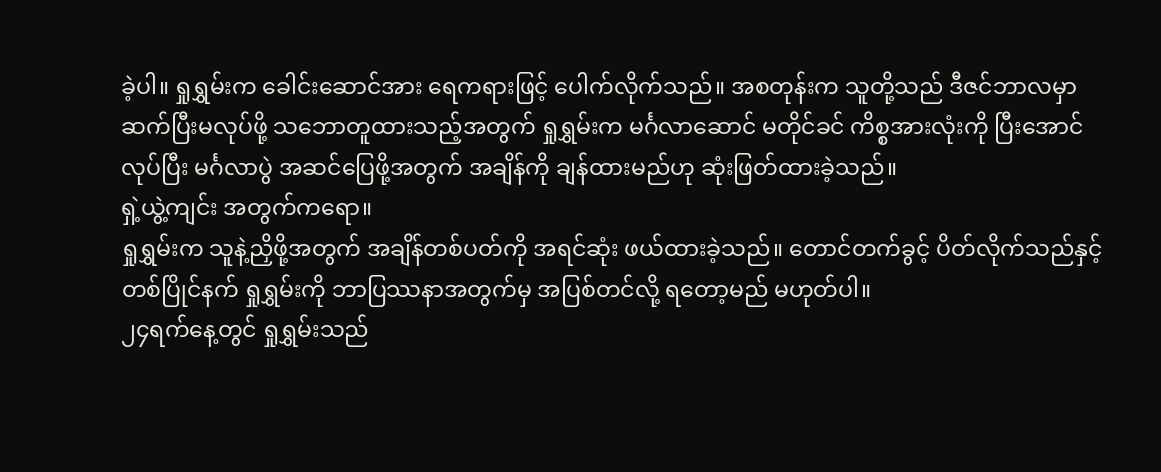ခဲ့ပါ။ ရှုရွှမ်းက ခေါင်းဆောင်အား ရေကရားဖြင့် ပေါက်လိုက်သည်။ အစတုန်းက သူတို့သည် ဒီဇင်ဘာလမှာ ဆက်ပြီးမလုပ်ဖို့ သဘောတူထားသည့်အတွက် ရှုရွှမ်းက မင်္ဂလာဆောင် မတိုင်ခင် ကိစ္စအားလုံးကို ပြီးအောင်လုပ်ပြီး မင်္ဂလာပွဲ အဆင်ပြေဖို့အတွက် အချိန်ကို ချန်ထားမည်ဟု ဆုံးဖြတ်ထားခဲ့သည်။
ရှဲ့ယွဲ့ကျင်း အတွက်ကရော။
ရှုရွှမ်းက သူနဲ့ညှိဖို့အတွက် အချိန်တစ်ပတ်ကို အရင်ဆုံး ဖယ်ထားခဲ့သည်။ တောင်တက်ခွင့် ပိတ်လိုက်သည်နှင့် တစ်ပြိုင်နက် ရှုရွှမ်းကို ဘာပြဿနာအတွက်မှ အပြစ်တင်လို့ ရတော့မည် မဟုတ်ပါ။
၂၄ရက်နေ့တွင် ရှုရွှမ်းသည်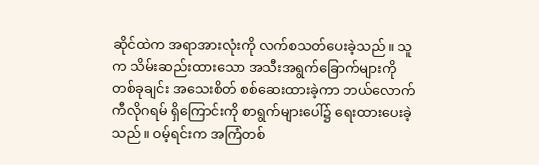ဆိုင်ထဲက အရာအားလုံးကို လက်စသတ်ပေးခဲ့သည်။ သူက သိမ်းဆည်းထားသော အသီးအရွက်ခြောက်များကို တစ်ခုချင်း အသေးစိတ် စစ်ဆေးထားခဲ့ကာ ဘယ်လောက် ကီလိုဂရမ် ရှိကြောင်းကို စာရွက်များပေါ်၌ ရေးထားပေးခဲ့သည်။ ဝမ့်ရင်းက အကြံတစ်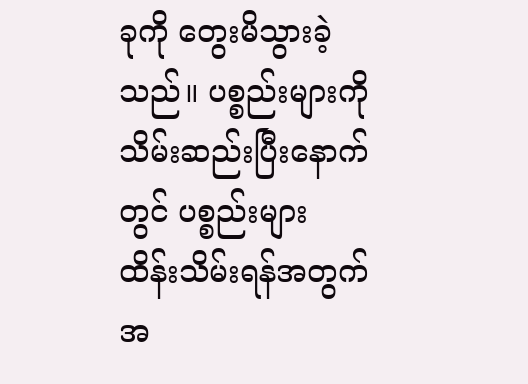ခုကို တွေးမိသွားခဲ့သည်။ ပစ္စည်းများကို သိမ်းဆည်းပြီးနောက်တွင် ပစ္စည်းများ ထိန်းသိမ်းရန်အတွက် အ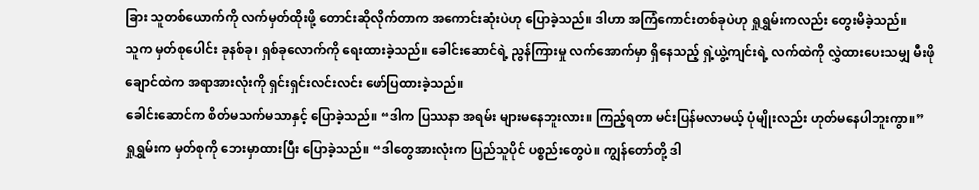ခြား သူတစ်ယောက်ကို လက်မှတ်ထိုးဖို့ တောင်းဆိုလိုက်တာက အကောင်းဆုံးပဲဟု ပြောခဲ့သည်။ ဒါဟာ အကြံကောင်းတစ်ခုပဲဟု ရှုရွှမ်းကလည်း တွေးမိခဲ့သည်။
သူက မှတ်စုပေါင်း ခုနစ်ခု၊ ရှစ်ခုလောက်ကို ရေးထားခဲ့သည်။ ခေါင်းဆောင်ရဲ့ ညွန်ကြားမှု လက်အောက်မှာ ရှိနေသည့် ရှဲ့ယွဲ့ကျင်းရဲ့ လက်ထဲကို လွှဲထားပေးသမျှ မီးဖိုချောင်ထဲက အရာအားလုံးကို ရှင်းရှင်းလင်းလင်း ဖော်ပြထားခဲ့သည်။
ခေါင်းဆောင်က စိတ်မသက်မသာနှင့် ပြောခဲ့သည်။ “ဒါက ပြဿနာ အရမ်း များမနေဘူးလား။ ကြည့်ရတာ မင်းပြန်မလာမယ့် ပုံမျိုးလည်း ဟုတ်မနေပါဘူးကွာ။”
ရှုရွှမ်းက မှတ်စုကို ဘေးမှာထားပြီး ပြောခဲ့သည်။ “ဒါတွေအားလုံးက ပြည်သူပိုင် ပစ္စည်းတွေပဲ။ ကျွန်တော်တို့ ဒါ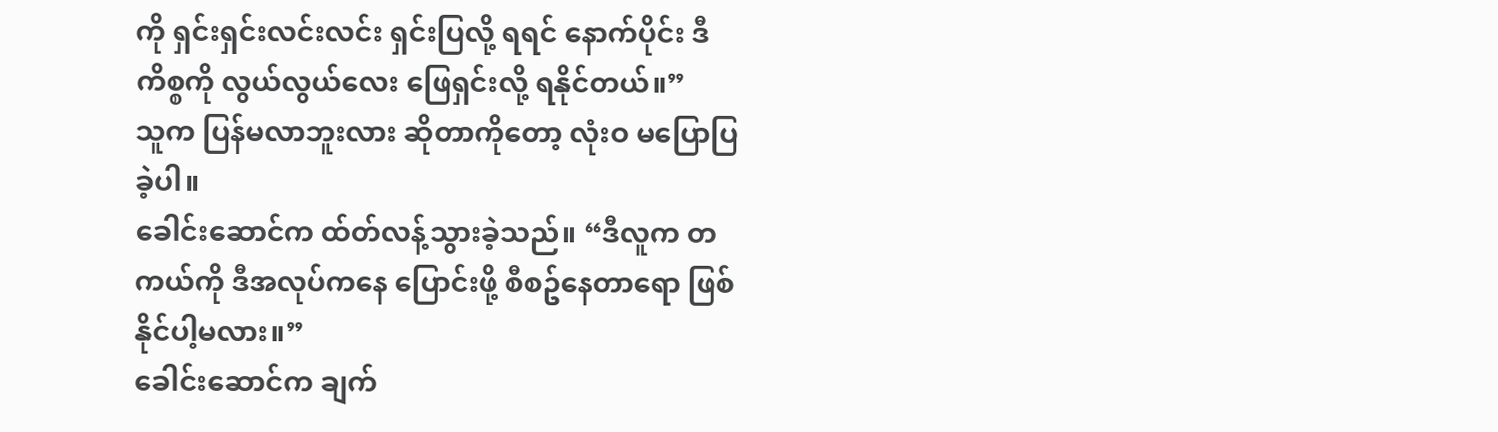ကို ရှင်းရှင်းလင်းလင်း ရှင်းပြလို့ ရရင် နောက်ပိုင်း ဒီကိစ္စကို လွယ်လွယ်လေး ဖြေရှင်းလို့ ရနိုင်တယ်။”
သူက ပြန်မလာဘူးလား ဆိုတာကိုတော့ လုံးဝ မပြောပြခဲ့ပါ။
ခေါင်းဆောင်က ထ်တ်လန့်သွားခဲ့သည်။ “ဒီလူက တကယ်ကို ဒီအလုပ်ကနေ ပြောင်းဖို့ စီစဥ်နေတာရော ဖြစ်နိုင်ပါ့မလား။”
ခေါင်းဆောင်က ချက်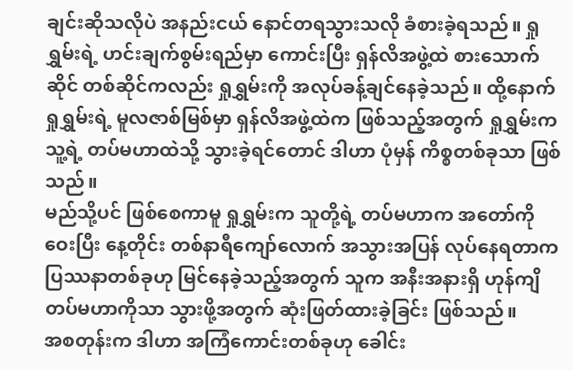ချင်းဆိုသလိုပဲ အနည်းငယ် နောင်တရသွားသလို ခံစားခဲ့ရသည်။ ရှုရွှမ်းရဲ့ ဟင်းချက်စွမ်းရည်မှာ ကောင်းပြီး ရှန်လိအဖွဲ့ထဲ စားသောက်ဆိုင် တစ်ဆိုင်ကလည်း ရှုရွှမ်းကို အလုပ်ခန့်ချင်နေခဲ့သည်။ ထို့နောက် ရှုရွှမ်းရဲ့ မူလဇာစ်မြစ်မှာ ရှန်လိအဖွဲ့ထဲက ဖြစ်သည့်အတွက် ရှုရွှမ်းက သူ့ရဲ့ တပ်မဟာထဲသို့ သွားခဲ့ရင်တောင် ဒါဟာ ပုံမှန် ကိစ္စတစ်ခုသာ ဖြစ်သည်။
မည်သို့ပင် ဖြစ်စေကာမူ ရှုရွှမ်းက သူတို့ရဲ့ တပ်မဟာက အတော်ကို ဝေးပြီး နေ့တိုင်း တစ်နာရီကျော်လောက် အသွားအပြန် လုပ်နေရတာက ပြဿနာတစ်ခုဟု မြင်နေခဲ့သည့်အတွက် သူက အနီးအနားရှိ ဟုန်ကျိ တပ်မဟာကိုသာ သွားဖို့အတွက် ဆုံးဖြတ်ထားခဲ့ခြင်း ဖြစ်သည်။
အစတုန်းက ဒါဟာ အကြံကောင်းတစ်ခုဟု ခေါင်း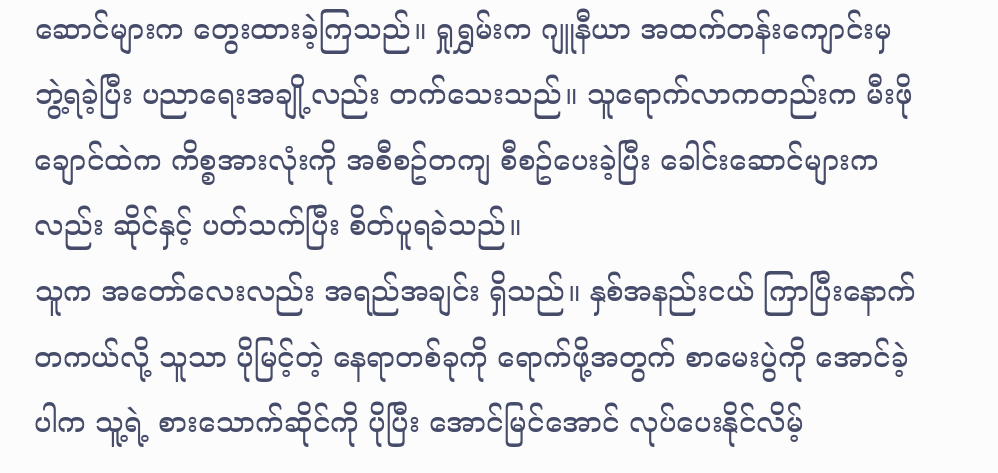ဆောင်များက တွေးထားခဲ့ကြသည်။ ရှုရွှမ်းက ဂျူနီယာ အထက်တန်းကျောင်းမှ ဘွဲ့ရခဲ့ပြီး ပညာရေးအချို့လည်း တက်သေးသည်။ သူရောက်လာကတည်းက မီးဖိုချောင်ထဲက ကိစ္စအားလုံးကို အစီစဥ်တကျ စီစဥ်ပေးခဲ့ပြီး ခေါင်းဆောင်များကလည်း ဆိုင်နှင့် ပတ်သက်ပြီး စိတ်ပူရခဲသည်။
သူက အတော်လေးလည်း အရည်အချင်း ရှိသည်။ နှစ်အနည်းငယ် ကြာပြီးနောက် တကယ်လို့ သူသာ ပိုမြင့်တဲ့ နေရာတစ်ခုကို ရောက်ဖို့အတွက် စာမေးပွဲကို အောင်ခဲ့ပါက သူ့ရဲ့ စားသောက်ဆိုင်ကို ပိုပြီး အောင်မြင်အောင် လုပ်ပေးနိုင်လိမ့်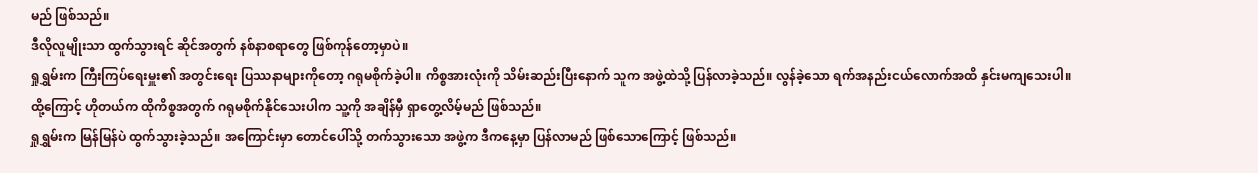မည် ဖြစ်သည်။
ဒီလိုလူမျိုးသာ ထွက်သွားရင် ဆိုင်အတွက် နစ်နာစရာတွေ ဖြစ်ကုန်တော့မှာပဲ။
ရှုရွှမ်းက ကြီးကြပ်ရေးမှူး၏ အတွင်းရေး ပြဿနာများကိုတော့ ဂရုမစိုက်ခဲ့ပါ။ ကိစ္စအားလုံးကို သိမ်းဆည်းပြီးနောက် သူက အဖွဲ့ထဲသို့ ပြန်လာခဲ့သည်။ လွန်ခဲ့သော ရက်အနည်းငယ်လောက်အထိ နှင်းမကျသေးပါ။ ထို့ကြောင့် ဟိုတယ်က ထိုကိစ္စအတွက် ဂရုမစိုက်နိုင်သေးပါက သူ့ကို အချိန်မှီ ရှာတွေ့လိမ့်မည် ဖြစ်သည်။
ရှုရွှမ်းက မြန်မြန်ပဲ ထွက်သွားခဲ့သည်။ အကြောင်းမှာ တောင်ပေါ်သို့ တက်သွားသော အဖွဲ့က ဒီကနေ့မှာ ပြန်လာမည် ဖြစ်သောကြောင့် ဖြစ်သည်။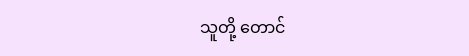သူတို့ တောင်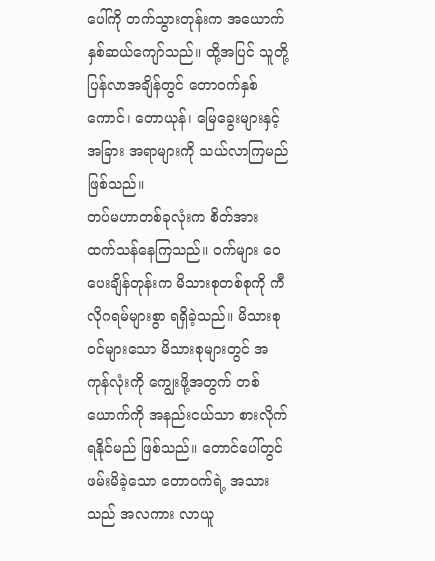ပေါ်ကို တက်သွားတုန်းက အယောက် နှစ်ဆယ်ကျော်သည်။ ထို့အပြင် သူတို့ ပြန်လာအချိန်တွင် တောဝက်နှစ်ကောင်၊ တောယုန်၊ မြေခွေးများနှင့် အခြား အရာများကို သယ်လာကြမည် ဖြစ်သည်။
တပ်မဟာတစ်ခုလုံးက စိတ်အား ထက်သန်နေကြသည်။ ဝက်များ ဝေပေးချိန်တုန်းက မိသားစုတစ်စုကို ကီလိုဂရမ်များစွာ ရရှိခဲ့သည်။ မိသားစုဝင်များသော မိသားစုများတွင် အကုန်လုံးကို ကျွေးဖို့အတွက် တစ်ယောက်ကို အနည်းငယ်သာ စားလိုက်ရနိုင်မည် ဖြစ်သည်။ တောင်ပေါ်တွင် ဖမ်းမိခဲ့သော တောဝက်ရဲ့ အသားသည် အလကား လာယူ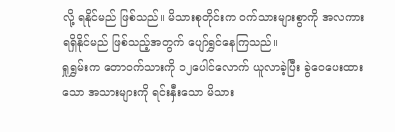လို့ ရနိုင်မည် ဖြစ်သည်။ မိသားစုတိုင်းက ဝက်သားများစွာကို အလကား ရရှိနိုင်မည် ဖြစ်သည့်အတွက် ပျော်ရွှင်နေကြသည်။
ရှုရွှမ်းက တောဝက်သားကို ၁၂ပေါင်လောက် ယူလာခဲ့ပြီး ခွဲဝေပေးထားသော အသားများကို ရင်းနှီးသော မိသား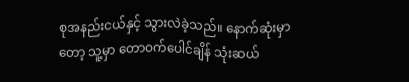စုအနည်းငယ်နှင့် သွားလဲခဲ့သည်။ နောက်ဆုံးမှာတော့ သူ့မှာ တောဝက်ပေါင်ချိန် သုံးဆယ်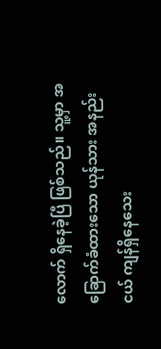လောက် ရှိနေခဲ့ပြီ ဖြစ်သည်။ သူ့မှာ အခြောက်ခံထားသော ယုန်သား အနည်းငယ် ကျန်ရှိနေသေး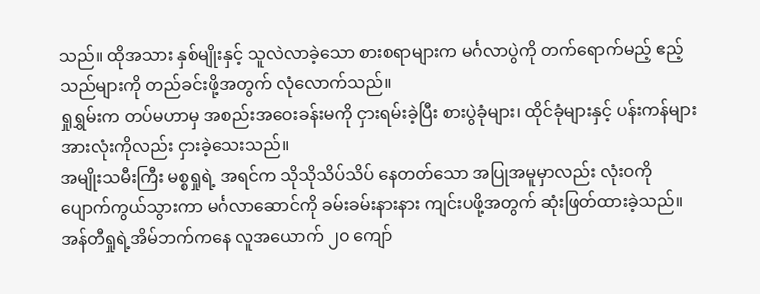သည်။ ထိုအသား နှစ်မျိုးနှင့် သူလဲလာခဲ့သော စားစရာများက မင်္ဂလာပွဲကို တက်ရောက်မည့် ဧည့်သည်များကို တည်ခင်းဖို့အတွက် လုံလောက်သည်။
ရှုရွှမ်းက တပ်မဟာမှ အစည်းအဝေးခန်းမကို ငှားရမ်းခဲ့ပြီး စားပွဲခုံများ၊ ထိုင်ခုံများနှင့် ပန်းကန်များအားလုံးကိုလည်း ငှားခဲ့သေးသည်။
အမျိုးသမီးကြီး မစ္စရှုရဲ့ အရင်က သိုသိုသိပ်သိပ် နေတတ်သော အပြုအမူမှာလည်း လုံးဝကို ပျောက်ကွယ်သွားကာ မင်္ဂလာဆောင်ကို ခမ်းခမ်းနားနား ကျင်းပဖို့အတွက် ဆုံးဖြတ်ထားခဲ့သည်။
အန်တီရှုရဲ့အိမ်ဘက်ကနေ လူအယောက် ၂၀ ကျော်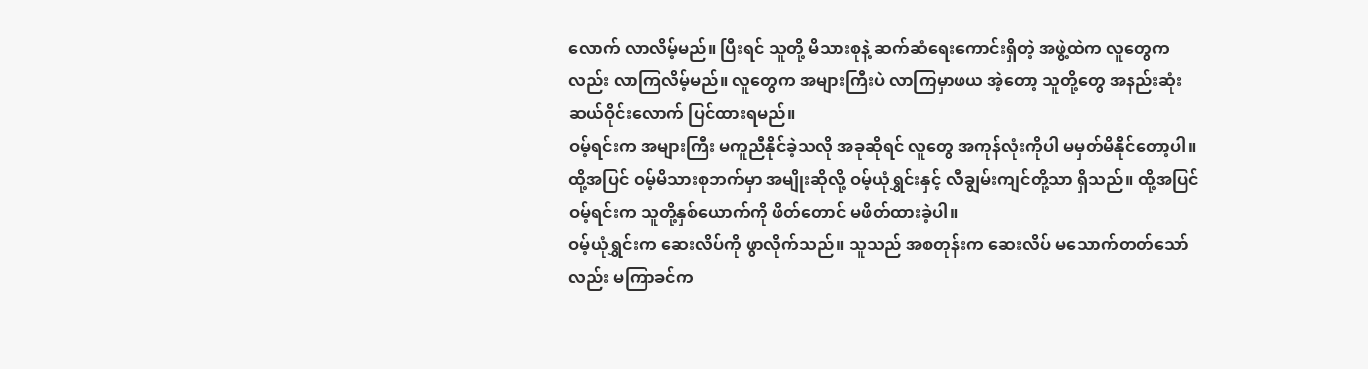လောက် လာလိမ့်မည်။ ပြီးရင် သူတို့ မိသားစုနဲ့ ဆက်ဆံရေးကောင်းရှိတဲ့ အဖွဲ့ထဲက လူတွေကလည်း လာကြလိမ့်မည်။ လူတွေက အများကြီးပဲ လာကြမှာဖယ အဲ့တော့ သူတို့တွေ အနည်းဆုံး ဆယ်ဝိုင်းလောက် ပြင်ထားရမည်။
ဝမ့်ရင်းက အများကြီး မကူညီနိုင်ခဲ့သလို အခုဆိုရင် လူတွေ အကုန်လုံးကိုပါ မမှတ်မိနိုင်တော့ပါ။
ထို့အပြင် ဝမ့်မိသားစုဘက်မှာ အမျိုးဆိုလို့ ဝမ့်ယုံရွှင်းနှင့် လီချွမ်းကျင်တို့သာ ရှိသည်။ ထို့အပြင် ဝမ့်ရင်းက သူတို့နှစ်ယောက်ကို ဖိတ်တောင် မဖိတ်ထားခဲ့ပါ။
ဝမ့်ယုံရွှင်းက ဆေးလိပ်ကို ဖွာလိုက်သည်။ သူသည် အစတုန်းက ဆေးလိပ် မသောက်တတ်သော်လည်း မကြာခင်က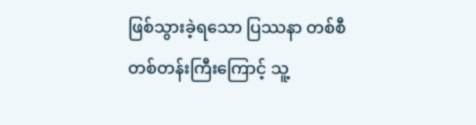ဖြစ်သွားခဲ့ရသော ပြဿနာ တစ်စီတစ်တန်းကြီးကြောင့် သူ့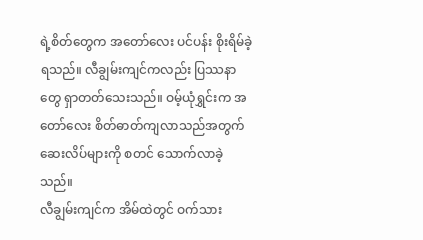ရဲ့စိတ်တွေက အတော်လေး ပင်ပန်း စိုးရိမ်ခဲ့ရသည်။ လီချွမ်းကျင်ကလည်း ပြဿနာတွေ ရှာတတ်သေးသည်။ ဝမ့်ယုံရွှင်းက အတော်လေး စိတ်ဓာတ်ကျလာသည်အတွက် ဆေးလိပ်များကို စတင် သောက်လာခဲ့သည်။
လီချွမ်းကျင်က အိမ်ထဲတွင် ဝက်သား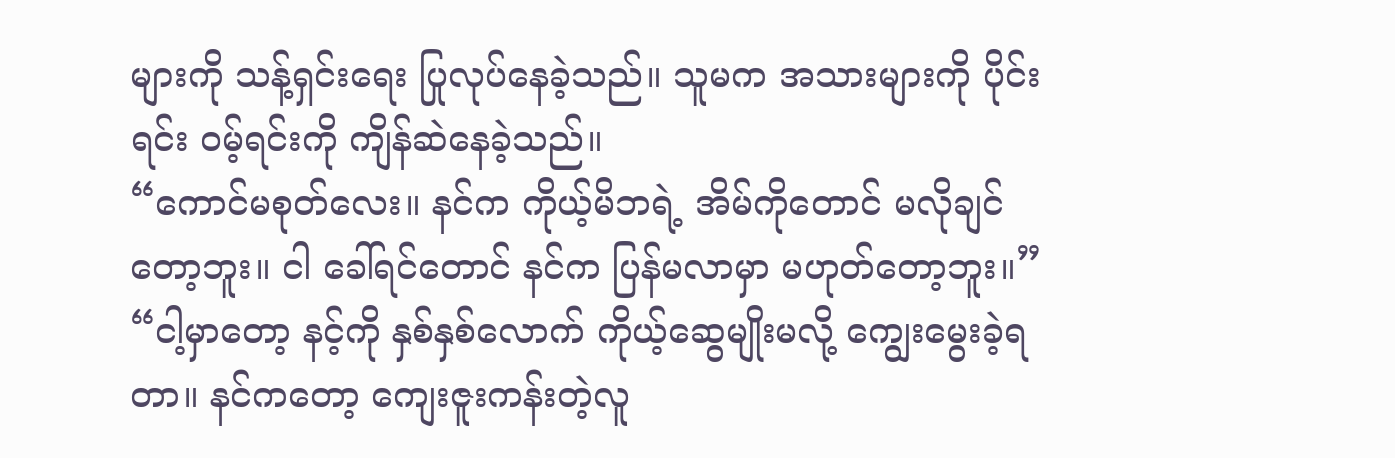များကို သန့်ရှင်းရေး ပြုလုပ်နေခဲ့သည်။ သူမက အသားများကို ပိုင်းရင်း ဝမ့်ရင်းကို ကျိန်ဆဲနေခဲ့သည်။
“ကောင်မစုတ်လေး။ နင်က ကိုယ့်မိဘရဲ့ အိမ်ကိုတောင် မလိုချင်တော့ဘူး။ ငါ ခေါ်ရင်တောင် နင်က ပြန်မလာမှာ မဟုတ်တော့ဘူး။”
“ငါ့မှာတော့ နင့်ကို နှစ်နှစ်လောက် ကိုယ့်ဆွေမျိုးမလို့ ကျွေးမွေးခဲ့ရတာ။ နင်ကတော့ ကျေးဇူးကန်းတဲ့လူ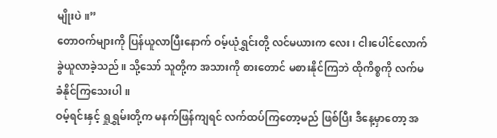မျိုးပဲ။”
တောဝက်များကို ပြန်ယူလာပြီးနောက် ဝမ့်ယုံရွှင်းတို့ လင်မယားက လေး၊ ငါးပေါင်လောက် ခွဲယူလာခဲ့သည်။ သို့သော် သူတို့က အသားကို စားတောင် မစားနိုင်ကြဘဲ ထိုကိစ္စကို လက်မခံနိုင်ကြသေးပါ။
ဝမ့်ရင်းနှင့် ရှုရွှမ်းတို့က မနက်ဖြန်ကျရင် လက်ထပ်ကြတော့မည် ဖြစ်ပြီး ဒီနေ့မှာတော့ အ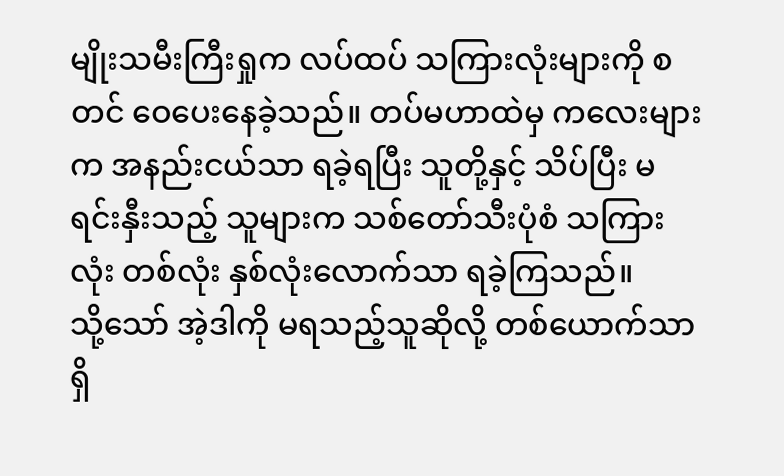မျိုးသမီးကြီးရှုက လပ်ထပ် သကြားလုံးများကို စတင် ဝေပေးနေခဲ့သည်။ တပ်မဟာထဲမှ ကလေးများက အနည်းငယ်သာ ရခဲ့ရပြီး သူတို့နှင့် သိပ်ပြီး မရင်းနှီးသည့် သူများက သစ်တော်သီးပုံစံ သကြားလုံး တစ်လုံး နှစ်လုံးလောက်သာ ရခဲ့ကြသည်။
သို့သော် အဲ့ဒါကို မရသည့်သူဆိုလို့ တစ်ယောက်သာ ရှိ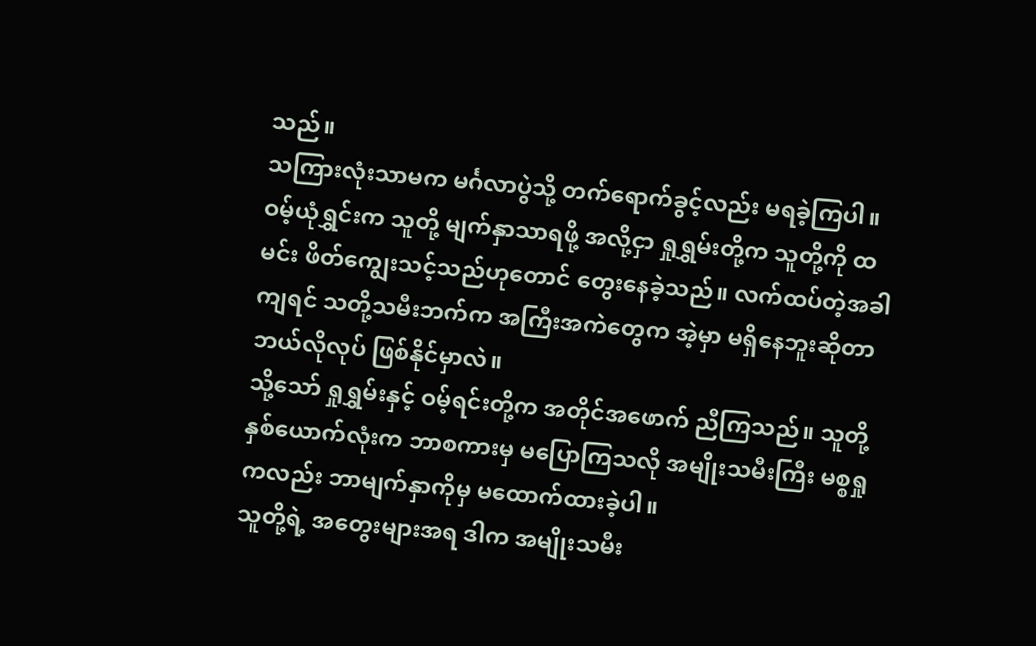သည်။
သကြားလုံးသာမက မင်္ဂလာပွဲသို့ တက်ရောက်ခွင့်လည်း မရခဲ့ကြပါ။ ဝမ့်ယုံရွှင်းက သူတို့ မျက်နှာသာရဖို့ အလို့ငှာ ရှုရွှမ်းတို့က သူတို့ကို ထမင်း ဖိတ်ကျွေးသင့်သည်ဟုတောင် တွေးနေခဲ့သည်။ လက်ထပ်တဲ့အခါကျရင် သတို့သမီးဘက်က အကြီးအကဲတွေက အဲ့မှာ မရှိနေဘူးဆိုတာ ဘယ်လိုလုပ် ဖြစ်နိုင်မှာလဲ။
သို့သော် ရှုရွှမ်းနှင့် ဝမ့်ရင်းတို့က အတိုင်အဖောက် ညီကြသည်။ သူတို့နှစ်ယောက်လုံးက ဘာစကားမှ မပြောကြသလို အမျိုးသမီးကြီး မစ္စရှုကလည်း ဘာမျက်နှာကိုမှ မထောက်ထားခဲ့ပါ။
သူတို့ရဲ့ အတွေးများအရ ဒါက အမျိုးသမီး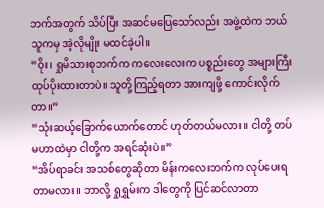ဘက်အတွက် သိပ်ပြီး အဆင်မပြေသော်လည်း အဖွဲ့ထဲက ဘယ်သူကမှ အဲ့လိုမျိုး မထင်ခဲ့ပါ။
“ဝိုး၊ ရှုမိသားစုဘက်က ကလေးလေးက ပစ္စည်းတွေ အများကြီး ထုပ်ပိုးထားတာပဲ။ သူတို့ကြည့်ရတာ အားကျဖို့ ကောင်းလိုက်တာ။”
“သုံးဆယ့်ခြောက်ယောက်တောင် ဟုတ်တယ်မလား။ ငါတို့ တပ်မဟာထဲမှာ ငါတို့က အရင်ဆုံးပဲ။”
“အိပ်ရာခင်း အသစ်တွေဆိုတာ မိန်းကလေးဘက်က လုပ်ပေးရတာမလား။ ဘာလို့ ရှုရွှမ်းက ဒါတွေကို ပြင်ဆင်လာတာ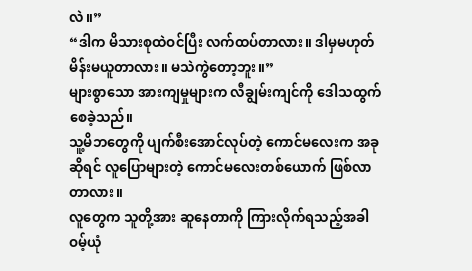လဲ။”
“ဒါက မိသားစုထဲဝင်ပြီး လက်ထပ်တာလား။ ဒါမှမဟုတ် မိန်းမယူတာလား။ မသဲကွဲတော့ဘူး။”
များစွာသော အားကျမှုများက လီချွမ်းကျင်ကို ဒေါသထွက်စေခဲ့သည်။
သူ့မိဘတွေကို ပျက်စီးအောင်လုပ်တဲ့ ကောင်မလေးက အခုဆိုရင် လူပြောများတဲ့ ကောင်မလေးတစ်ယောက် ဖြစ်လာတာလား။
လူတွေက သူတို့အား ဆူနေတာကို ကြားလိုက်ရသည့်အခါ ဝမ့်ယုံ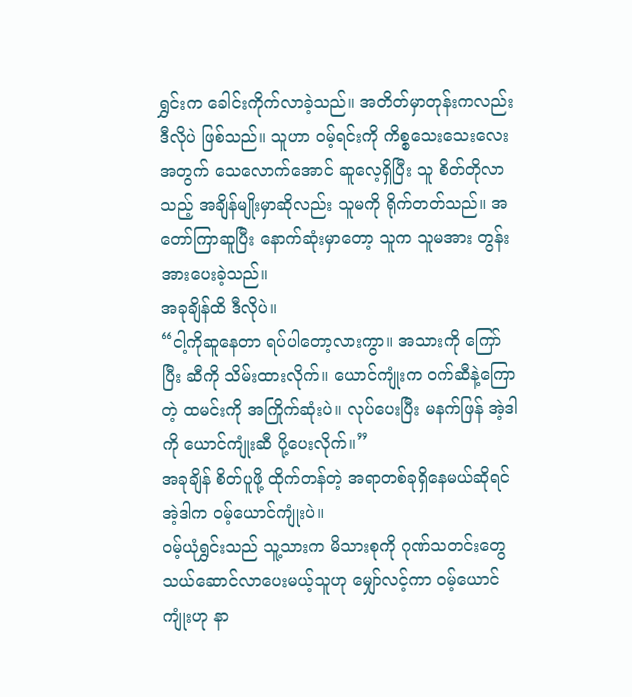ရွှင်းက ခေါင်းကိုက်လာခဲ့သည်။ အတိတ်မှာတုန်းကလည်း ဒီလိုပဲ ဖြစ်သည်။ သူဟာ ဝမ့်ရင်းကို ကိစ္စသေးသေးလေးအတွက် သေလောက်အောင် ဆူလေ့ရှိပြီး သူ စိတ်တိုလာသည့် အချိန်မျိုးမှာဆိုလည်း သူမကို ရိုက်တတ်သည်။ အတော်ကြာဆူပြီး နောက်ဆုံးမှာတော့ သူက သူမအား တွန်းအားပေးခဲ့သည်။
အခုချိန်ထိ ဒီလိုပဲ။
“ငါ့ကိုဆူနေတာ ရပ်ပါတော့လားကွာ။ အသားကို ကြော်ပြီး ဆီကို သိမ်းထားလိုက်။ ယောင်ကျုံးက ဝက်ဆီနဲ့ကြောတဲ့ ထမင်းကို အကြိုက်ဆုံးပဲ။ လုပ်ပေးပြီး မနက်ဖြန် အဲ့ဒါကို ယောင်ကျုံးဆီ ပို့ပေးလိုက်။”
အခုချိန် စိတ်ပူဖို့ ထိုက်တန်တဲ့ အရာတစ်ခုရှိနေမယ်ဆိုရင် အဲ့ဒါက ဝမ့်ယောင်ကျုံးပဲ။
ဝမ့်ယုံရွှင်းသည် သူ့သားက မိသားစုကို ဂုဏ်သတင်းတွေ သယ်ဆောင်လာပေးမယ့်သူဟု မျှော်လင့်ကာ ဝမ့်ယောင်ကျုံးဟု နာ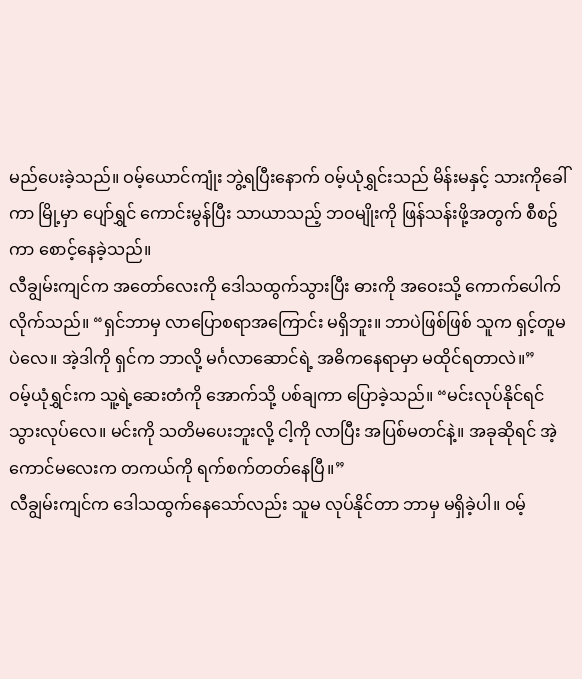မည်ပေးခဲ့သည်။ ဝမ့်ယောင်ကျုံး ဘွဲ့ရပြီးနောက် ဝမ့်ယုံရွှင်းသည် မိန်းမနှင့် သားကိုခေါ်ကာ မြို့မှာ ပျော်ရွှင် ကောင်းမွန်ပြီး သာယာသည့် ဘဝမျိုးကို ဖြန်သန်းဖို့အတွက် စီစဥ်ကာ စောင့်နေခဲ့သည်။
လီချွမ်းကျင်က အတော်လေးကို ဒေါသထွက်သွားပြီး ဓားကို အဝေးသို့ ကောက်ပေါက်လိုက်သည်။ “ရှင်ဘာမှ လာပြောစရာအကြောင်း မရှိဘူး။ ဘာပဲဖြစ်ဖြစ် သူက ရှင့်တူမပဲလေ။ အဲ့ဒါကို ရှင်က ဘာလို့ မင်္ဂလာဆောင်ရဲ့ အဓိကနေရာမှာ မထိုင်ရတာလဲ။”
ဝမ့်ယုံရွှင်းက သူ့ရဲ့ဆေးတံကို အောက်သို့ ပစ်ချကာ ပြောခဲ့သည်။ “မင်းလုပ်နိုင်ရင် သွားလုပ်လေ။ မင်းကို သတိမပေးဘူးလို့ ငါ့ကို လာပြီး အပြစ်မတင်နဲ့။ အခုဆိုရင် အဲ့ကောင်မလေးက တကယ်ကို ရက်စက်တတ်နေပြီ။”
လီချွမ်းကျင်က ဒေါသထွက်နေသော်လည်း သူမ လုပ်နိုင်တာ ဘာမှ မရှိခဲ့ပါ။ ဝမ့်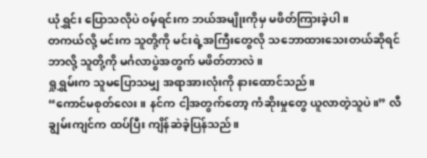ယုံရွှင်း ပြောသလိုပဲ ဝမ့်ရင်းက ဘယ်အမျိုးကိုမှ မဖိတ်ကြားခဲ့ပါ။
တကယ်လို့ မင်းက သူတို့ကို မင်းရဲ့အကြီးတွေလို သဘောထားသေးတယ်ဆိုရင် ဘာလို့ သူတို့ကို မင်္ဂလာပွဲအတွက် မဖိတ်တာလဲ။
ရှုရွှမ်းက သူမပြောသမျှ အရာအားလုံးကို နားထောင်သည်။
“ကောင်မစုတ်လေး။ နင်က ငါ့အတွက်တော့ ကံဆိုးမှုတွေ ယူလာတဲ့သူပဲ။” လီချွမ်းကျင်က ထပ်ပြီး ကျိန်ဆဲခဲ့ပြန်သည်။